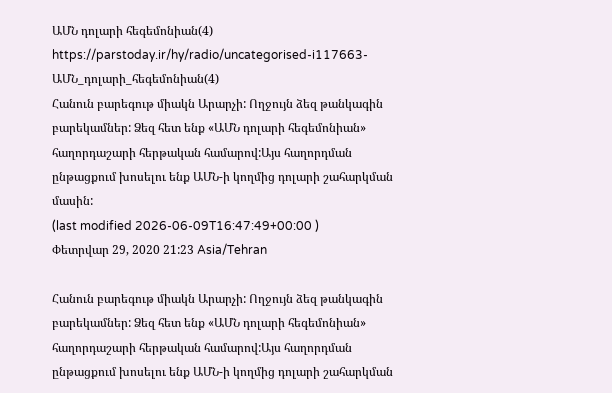ԱՄՆ դոլարի հեգեմոնիան(4)
https://parstoday.ir/hy/radio/uncategorised-i117663-ԱՄՆ_դոլարի_հեգեմոնիան(4)
Հանուն բարեգութ միակն Արարչի: Ողջույն ձեզ թանկագին բարեկամներ: Ձեզ հետ ենք «ԱՄՆ դոլարի հեգեմոնիան» հաղորդաշարի հերթական համարով:Այս հաղորդման ընթացքում խոսելու ենք ԱՄՆ-ի կողմից դոլարի շահարկման մասին:
(last modified 2026-06-09T16:47:49+00:00 )
Փետրվար 29, 2020 21:23 Asia/Tehran

Հանուն բարեգութ միակն Արարչի: Ողջույն ձեզ թանկագին բարեկամներ: Ձեզ հետ ենք «ԱՄՆ դոլարի հեգեմոնիան» հաղորդաշարի հերթական համարով:Այս հաղորդման ընթացքում խոսելու ենք ԱՄՆ-ի կողմից դոլարի շահարկման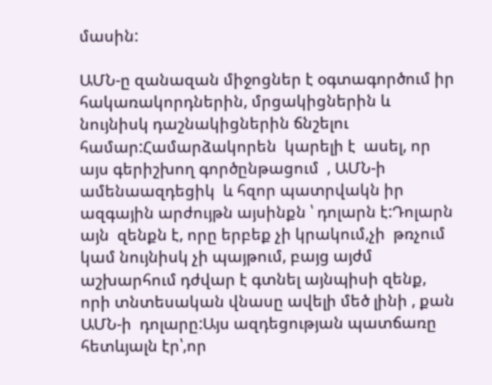մասին:

ԱՄՆ-ը զանազան միջոցներ է օգտագործում իր հակառակորդներին, մրցակիցներին և նույնիսկ դաշնակիցներին ճնշելու համար:Համարձակորեն  կարելի է  ասել, որ այս գերիշխող գործընթացում  , ԱՄՆ-ի ամենաազդեցիկ  և հզոր պատրվակն իր  ազգային արժույթն այսինքն ՝ դոլարն է:Դոլարն այն  զենքն է, որը երբեք չի կրակում,չի  թռչում կամ նույնիսկ չի պայթում, բայց այժմ աշխարհում դժվար է գտնել այնպիսի զենք, որի տնտեսական վնասը ավելի մեծ լինի , քան ԱՄՆ-ի  դոլարը:Այս ազդեցության պատճառը հետևյալն էր՝,որ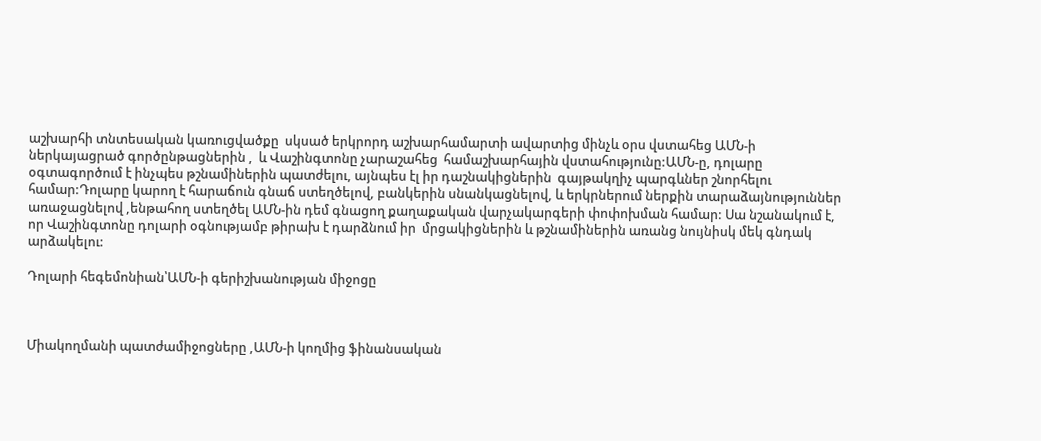աշխարհի տնտեսական կառուցվածքը  սկսած երկրորդ աշխարհամարտի ավարտից մինչև օրս վստահեց ԱՄՆ-ի ներկայացրած գործընթացներին ,  և Վաշինգտոնը չարաշահեց  համաշխարհային վստահությունը:ԱՄՆ-ը, դոլարը օգտագործում է ինչպես թշնամիներին պատժելու, այնպես էլ իր դաշնակիցներին  գայթակղիչ պարգևներ շնորհելու համար:Դոլարը կարող է հարաճուն գնաճ ստեղծելով, բանկերին սնանկացնելով, և երկրներում ներքին տարաձայնություններ առաջացնելով ,ենթահող ստեղծել ԱՄՆ-ին դեմ գնացող քաղաքական վարչակարգերի փոփոխման համար: Սա նշանակում է, որ Վաշինգտոնը դոլարի օգնությամբ թիրախ է դարձնում իր  մրցակիցներին և թշնամիներին առանց նույնիսկ մեկ գնդակ արձակելու:

Դոլարի հեգեմոնիան՝ԱՄՆ-ի գերիշխանության միջոցը



Միակողմանի պատժամիջոցները ,ԱՄՆ-ի կողմից ֆինանսական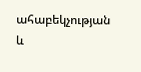ահաբեկչության և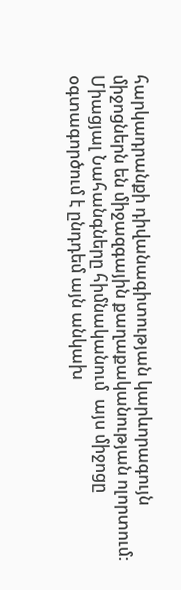հարկադրանքի դիվանագիտության կարևորագույն միջոցներն են միջազգային քաղաքականության ոլորտում: Միացյալ Նահանգները հիմնականում  այս միջոցը օգտագործում է ընդդեմ այն անկախ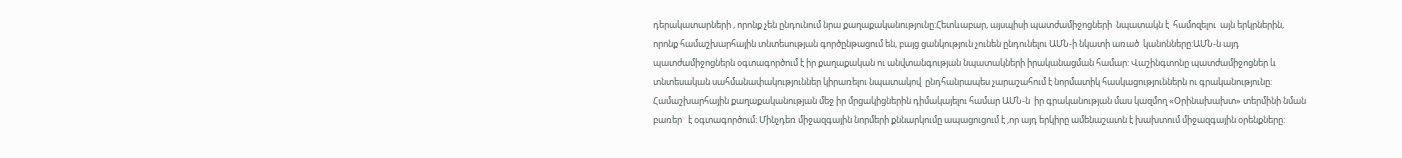դերակատարների , որոնք չեն ընդունում նրա քաղաքականությունը:Հետևաբար, այսպիսի պատժամիջոցների  նպատակն է  համոզելու  այն երկրներին, որոնք համաշխարհային տնտեսության գործընթացում են, բայց ցանկություն չունեն ընդունելու ԱՄՆ-ի նկատի առած  կանոնները:ԱՄՆ-ն այդ պատժամիջոցներն օգտագործում է իր քաղաքական ու անվտանգության նպատակների իրականացման համար: Վաշինգտոնը պատժամիջոցներ և տնտեսական սահմանափակություններ կիրառելու նպատակով  ընդհանրապես չարաշահում է նորմատիկ հասկացություններն ու գրականությունը: Համաշխարհային քաղաքականության մեջ իր մրցակիցներին դիմակայելու համար ԱՄՆ-ն  իր գրականության մաս կազմող «Օրինախախտ» տերմինի նման բառեր   է օգտագործում: Մինչդեռ միջազգային նորմերի քննարկումը ապացուցում է ,որ այդ երկիրը ամենաշատն է խախտում միջազգային օրենքները: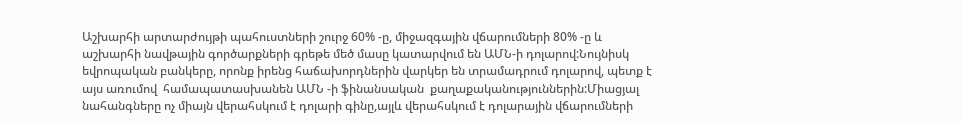Աշխարհի արտարժույթի պահուստների շուրջ 60% -ը, միջազգային վճարումների 80% -ը և աշխարհի նավթային գործարքների գրեթե մեծ մասը կատարվում են ԱՄՆ-ի դոլարով:Նույնիսկ եվրոպական բանկերը, որոնք իրենց հաճախորդներին վարկեր են տրամադրում դոլարով, պետք է այս առումով  համապատասխանեն ԱՄՆ -ի ֆինանսական  քաղաքականություններին:Միացյալ նահանգները ոչ միայն վերահսկում է դոլարի գինը,այլև վերահսկում է դոլարային վճարումների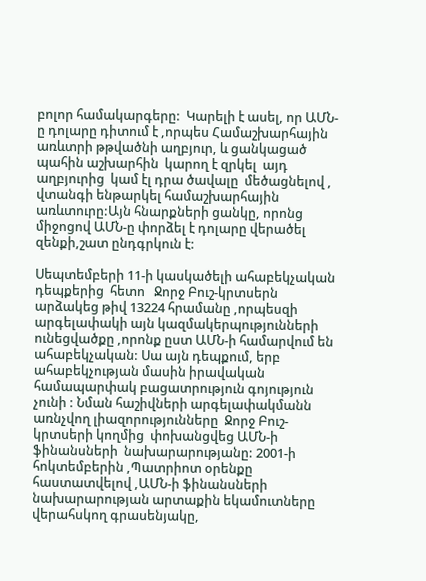բոլոր համակարգերը:  Կարելի է ասել, որ ԱՄՆ-ը դոլարը դիտում է ,որպես Համաշխարհային առևտրի թթվածնի աղբյուր, և ցանկացած պահին աշխարհին  կարող է զրկել  այդ աղբյուրից  կամ էլ դրա ծավալը  մեծացնելով , վտանգի ենթարկել համաշխարհային առևտուրը:Այն հնարքների ցանկը, որոնց միջոցով ԱՄՆ-ը փորձել է դոլարը վերածել զենքի,շատ ընդգրկուն է:

Սեպտեմբերի 11-ի կասկածելի ահաբեկչական դեպքերից  հետո   Ջորջ Բուշ-կրտսերն արձակեց թիվ 13224 հրամանը ,որպեսզի արգելափակի այն կազմակերպությունների ունեցվածքը ,որոնք ըստ ԱՄՆ-ի համարվում են ահաբեկչական: Սա այն դեպքում, երբ ահաբեկչության մասին իրավական համապարփակ բացատրություն գոյություն չունի : Նման հաշիվների արգելափակմանն առնչվող լիազորությունները  Ջորջ Բուշ-կրտսերի կողմից  փոխանցվեց ԱՄՆ-ի ֆինանսների  նախարարությանը: 2001-ի հոկտեմբերին ,Պատրիոտ օրենքը հաստատվելով ,ԱՄՆ-ի ֆինանսների նախարարության արտաքին եկամուտները վերահսկող գրասենյակը,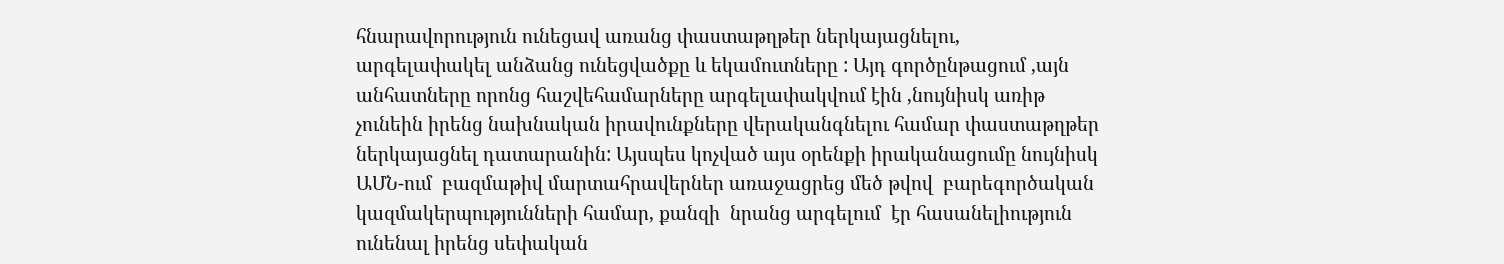հնարավորություն ունեցավ առանց փաստաթղթեր ներկայացնելու,  արգելափակել անձանց ունեցվածքը և եկամուտները : Այդ գործընթացում ,այն անհատները որոնց հաշվեհամարները արգելափակվում էին ,նույնիսկ առիթ չունեին իրենց նախնական իրավունքները վերականգնելու համար փաստաթղթեր ներկայացնել դատարանին: Այսպես կոչված այս օրենքի իրականացումը նույնիսկ ԱՄՆ-ում  բազմաթիվ մարտահրավերներ առաջացրեց մեծ թվով  բարեգործական կազմակերպությունների համար, քանզի  նրանց արգելում  էր հասանելիություն ունենալ իրենց սեփական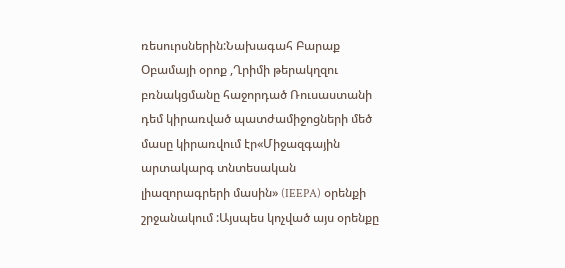ռեսուրսներին:Նախագահ Բարաք Օբամայի օրոք ,Ղրիմի թերակղզու բռնակցմանը հաջորդած Ռուսաստանի դեմ կիրառված պատժամիջոցների մեծ մասը կիրառվում էր«Միջազգային արտակարգ տնտեսական լիազորագրերի մասին» (IEEPA) օրենքի շրջանակում :Այսպես կոչված այս օրենքը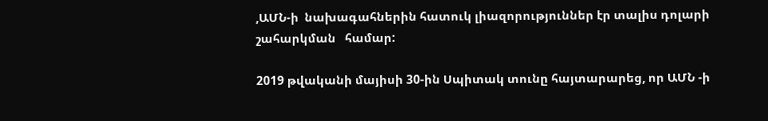,ԱՄՆ-ի  նախագահներին հատուկ լիազորություններ էր տալիս դոլարի շահարկման   համար:

2019 թվականի մայիսի 30-ին Սպիտակ տունը հայտարարեց, որ ԱՄՆ -ի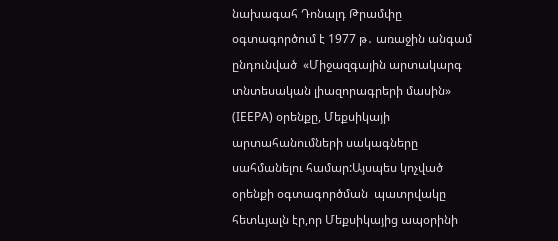նախագահ Դոնալդ Թրամփը օգտագործում է 1977 թ․ առաջին անգամ ընդունված  «Միջազգային արտակարգ տնտեսական լիազորագրերի մասին» (IEEPA) օրենքը, Մեքսիկայի արտահանումների սակագները սահմանելու համար:Այսպես կոչված օրենքի օգտագործման  պատրվակը հետևյալն էր,որ Մեքսիկայից ապօրինի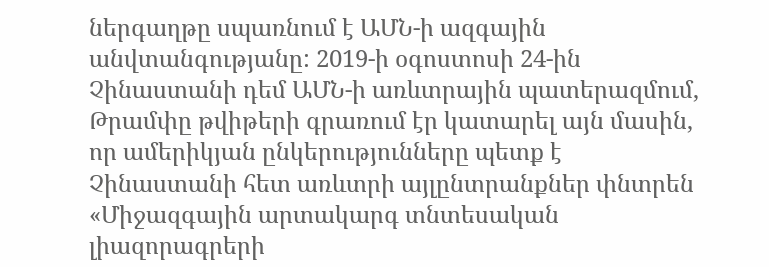ներգաղթը սպառնում է ԱՄՆ-ի ազգային անվտանգությանը: 2019-ի օգոստոսի 24-ին Չինաստանի դեմ ԱՄՆ-ի առևտրային պատերազմում, Թրամփը թվիթերի գրառում էր կատարել այն մասին, որ ամերիկյան ընկերությունները պետք է Չինաստանի հետ առևտրի այլընտրանքներ փնտրեն «Միջազգային արտակարգ տնտեսական լիազորագրերի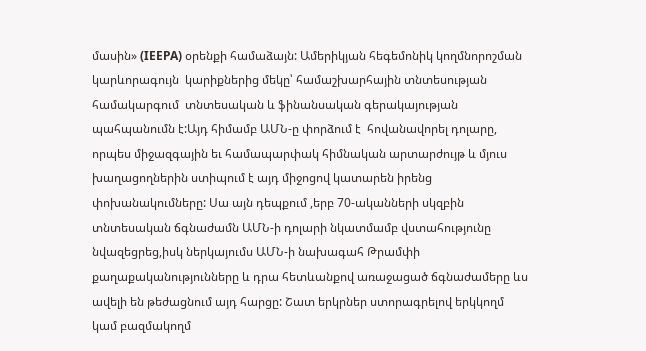մասին» (IEEPA) օրենքի համաձայն: Ամերիկյան հեգեմոնիկ կողմնորոշման կարևորագույն  կարիքներից մեկը՝ համաշխարհային տնտեսության համակարգում  տնտեսական և ֆինանսական գերակայության պահպանումն է:Այդ հիմամբ ԱՄՆ-ը փորձում է  հովանավորել դոլարը, որպես միջազգային եւ համապարփակ հիմնական արտարժույթ և մյուս խաղացողներին ստիպում է այդ միջոցով կատարեն իրենց փոխանակումները: Սա այն դեպքում ,երբ 70-ականների սկզբին տնտեսական ճգնաժամն ԱՄՆ-ի դոլարի նկատմամբ վստահությունը նվազեցրեց,իսկ ներկայումս ԱՄՆ-ի նախագահ Թրամփի քաղաքականությունները և դրա հետևանքով առաջացած ճգնաժամերը ևս ավելի են թեժացնում այդ հարցը: Շատ երկրներ ստորագրելով երկկողմ կամ բազմակողմ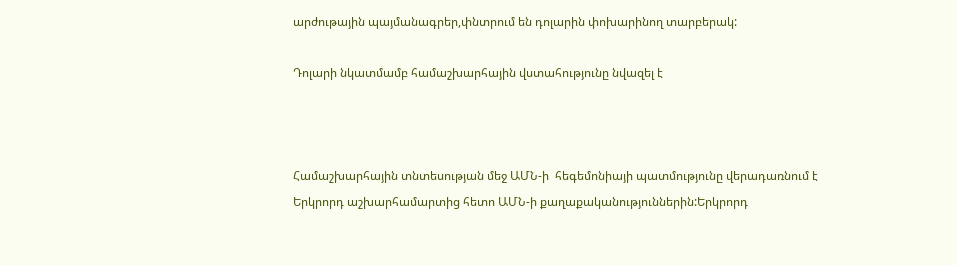արժութային պայմանագրեր,փնտրում են դոլարին փոխարինող տարբերակ:

Դոլարի նկատմամբ համաշխարհային վստահությունը նվազել է



Համաշխարհային տնտեսության մեջ ԱՄՆ-ի  հեգեմոնիայի պատմությունը վերադառնում է Երկրորդ աշխարհամարտից հետո ԱՄՆ-ի քաղաքականություններին:Երկրորդ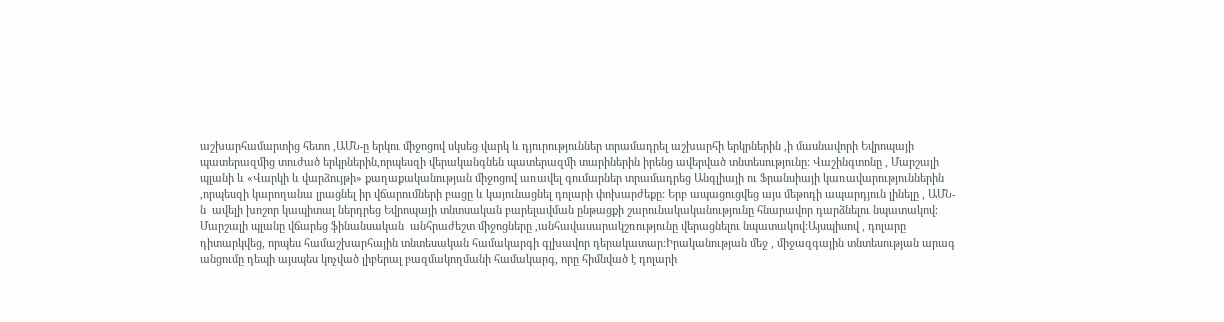աշխարհամարտից հետո ,ԱՄՆ-ը երկու միջոցով սկսեց վարկ և դյուրություններ տրամադրել աշխարհի երկրներին ,ի մասնավորի Եվրոպայի պատերազմից տուժած երկրներին,որպեսզի վերականգնեն պատերազմի տարիներին իրենց ավերված տնտեսությունը: Վաշինգտոնը , Մարշալի պլանի և «Վարկի և վարձույթի» քաղաքականության միջոցով առավել գումարներ տրամադրեց Անգլիայի ու Ֆրանսիայի կառավարություններին ,որպեսզի կարողանա լրացնել իր վճարումների բացը և կայունացնել դոլարի փոխարժեքը: Երբ ապացուցվեց այս մեթոդի ապարդյուն լինելը , ԱՄՆ-ն  ավելի խոշոր կապիտալ ներդրեց Եվրոպայի տնտսական բարելավման ընթացքի շարունակականությունը հնարավոր դարձնելու նպատակով:  Մարշալի պլանը վճարեց ֆինանսական  անհրաժեշտ միջոցները ,անհավասարակշռությունը վերացնելու նպատակով:Այսպիսով , դոլարը դիտարկվեց, որպես համաշխարհային տնտեսական համակարգի գլխավոր դերակատար:Իրականության մեջ , միջազգային տնտեսության արագ անցումը դեպի այսպես կոչված լիբերալ բազմակողմանի համակարգ, որը հիմնված է դոլարի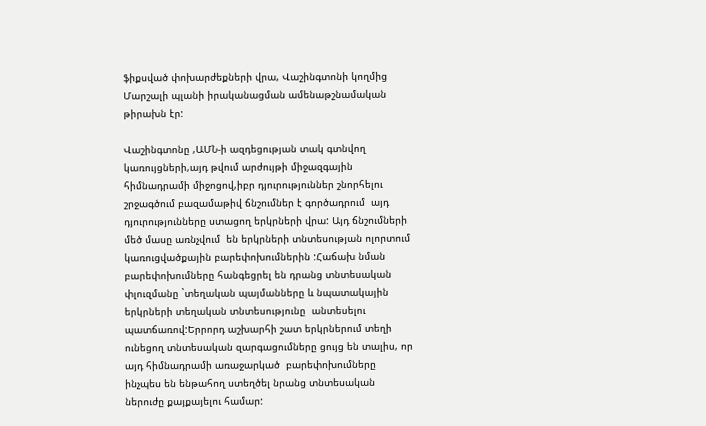ֆիքսված փոխարժեքների վրա, Վաշինգտոնի կողմից Մարշալի պլանի իրականացման ամենաթշնամական թիրախն էր:

Վաշինգտոնը ,ԱՄՆ-ի ազդեցության տակ գտնվող կառույցների,այդ թվում արժույթի միջազգային հիմնադրամի միջոցով,իբր դյուրություններ շնորհելու շրջագծում բազամաթիվ ճնշումներ է գործադրում  այդ դյուրությունները ստացող երկրների վրա: Այդ ճնշումների մեծ մասը առնչվում  են երկրների տնտեսության ոլորտում կառուցվածքային բարեփոխումներին :Հաճախ նման բարեփոխումները հանգեցրել են դրանց տնտեսական փլուզմանը `տեղական պայմանները և նպատակային երկրների տեղական տնտեսությունը  անտեսելու պատճառով:Երրորդ աշխարհի շատ երկրներում տեղի ունեցող տնտեսական զարգացումները ցույց են տալիս, որ այդ հիմնադրամի առաջարկած  բարեփոխումները ինչպես են ենթահող ստեղծել նրանց տնտեսական ներուժը քայքայելու համար: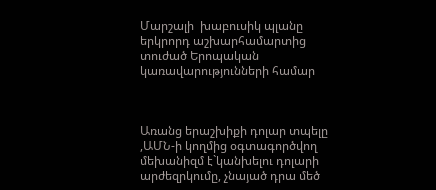Մարշալի  խաբուսիկ պլանը երկրորդ աշխարհամարտից տուժած Երոպական կառավարությունների համար



Առանց երաշխիքի դոլար տպելը ,ԱՄՆ-ի կողմից օգտագործվող  մեխանիզմ է`կանխելու դոլարի արժեզրկումը, չնայած դրա մեծ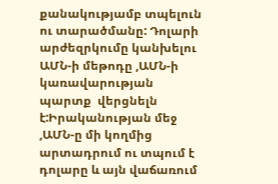քանակությամբ տպելուն ու տարածմանը: Դոլարի արժեզրկումը կանխելու ԱՄՆ-ի մեթոդը ,ԱՄՆ-ի կառավարության պարտք  վերցնելն է:Իրականության մեջ ,ԱՄՆ-ը մի կողմից արտադրում ու տպում է դոլարը և այն վաճառում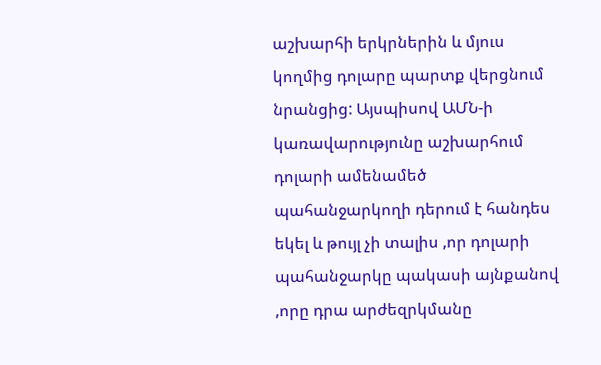աշխարհի երկրներին և մյուս կողմից դոլարը պարտք վերցնում նրանցից: Այսպիսով ԱՄՆ-ի կառավարությունը աշխարհում դոլարի ամենամեծ պահանջարկողի դերում է հանդես եկել և թույլ չի տալիս ,որ դոլարի պահանջարկը պակասի այնքանով ,որը դրա արժեզրկմանը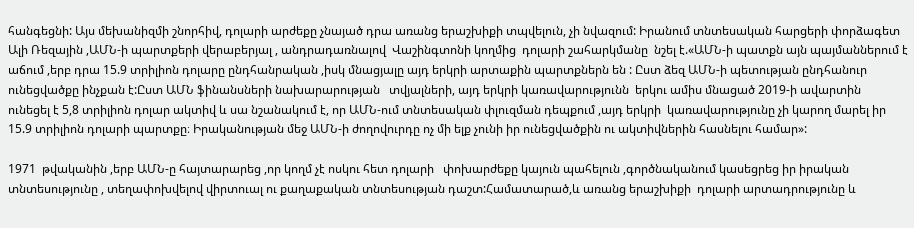հանգեցնի: Այս մեխանիզմի շնորհիվ, դոլարի արժեքը չնայած դրա առանց երաշխիքի տպվելուն, չի նվազում: Իրանում տնտեսական հարցերի փորձագետ Ալի Ռեզային ,ԱՄՆ-ի պարտքերի վերաբերյալ , անդրադառնալով  Վաշինգտոնի կողմից  դոլարի շահարկմանը  նշել է.«ԱՄՆ-ի պատքն այն պայմաններում է աճում ,երբ դրա 15.9 տրիլիոն դոլարը ընդհանրական ,իսկ մնացյալը այդ երկրի արտաքին պարտքներն են : Ըստ ձեզ ԱՄՆ-ի պետության ընդհանուր ունեցվածքը ինչքան է:Ըստ ԱՄՆ ֆինանսների նախարարության   տվյալների, այդ երկրի կառավարությունն  երկու ամիս մնացած 2019-ի ավարտին   ունեցել է 5,8 տրիլիոն դոլար ակտիվ և սա նշանակում է, որ ԱՄՆ-ում տնտեսական փլուզման դեպքում ,այդ երկրի  կառավարությունը չի կարող մարել իր 15.9 տրիլիոն դոլարի պարտքը։ Իրականության մեջ ԱՄՆ-ի ժողովուրդը ոչ մի ելք չունի իր ունեցվածքին ու ակտիվներին հասնելու համար»:

1971  թվականին ,երբ ԱՄՆ-ը հայտարարեց ,որ կողմ չէ ոսկու հետ դոլարի   փոխարժեքը կայուն պահելուն ,գործնականում կասեցրեց իր իրական տնտեսությունը , տեղափոխվելով վիրտուալ ու քաղաքական տնտեսության դաշտ:Համատարած,և առանց երաշխիքի  դոլարի արտադրությունը և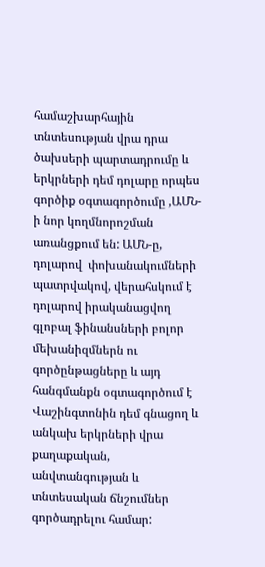համաշխարհային տնտեսության վրա դրա ծախսերի պարտադրումը և  երկրների դեմ դոլարը որպես գործիք օգտագործումը ,ԱՄՆ-ի նոր կողմնորոշման առանցքում են: ԱՄՆ-ը,  դոլարով  փոխանակումների  պատրվակով, վերահսկում է դոլարով իրականացվող գլոբալ ֆինանսների բոլոր մեխանիզմներն ու գործընթացները և այդ հանգմանքն օգտագործում է  Վաշինգտոնին դեմ գնացող և անկախ երկրների վրա քաղաքական, անվտանգության և տնտեսական ճնշումներ  գործադրելու համար: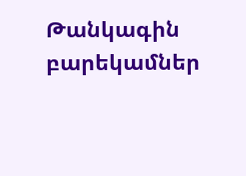Թանկագին բարեկամներ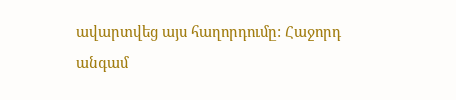ավարտվեց այս հաղորդումը: Հաջորդ անգամ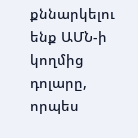քննարկելու ենք ԱՄՆ-ի կողմից դոլարը, որպես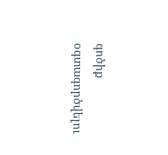գոծիք օգտագործվելու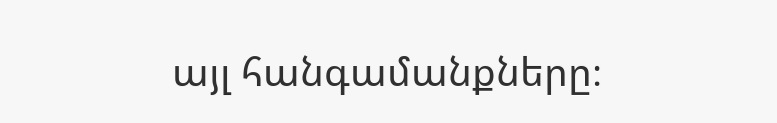այլ հանգամանքները։